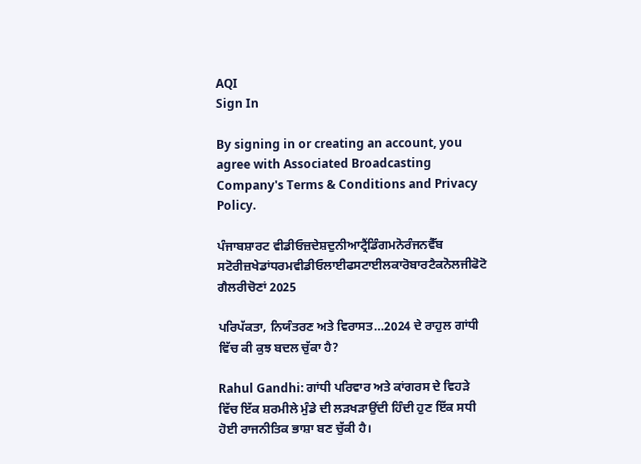AQI
Sign In

By signing in or creating an account, you agree with Associated Broadcasting Company's Terms & Conditions and Privacy Policy.

ਪੰਜਾਬਸ਼ਾਰਟ ਵੀਡੀਓਜ਼ਦੇਸ਼ਦੁਨੀਆਟ੍ਰੈਂਡਿੰਗਮਨੋਰੰਜਨਵੈੱਬ ਸਟੋਰੀਜ਼ਖੇਡਾਂਧਰਮਵੀਡੀਓਲਾਈਫਸਟਾਈਲਕਾਰੋਬਾਰਟੈਕਨੋਲਜੀਫੋਟੋ ਗੈਲਰੀਚੋਣਾਂ 2025

ਪਰਿਪੱਕਤਾ, ਨਿਯੰਤਰਣ ਅਤੇ ਵਿਰਾਸਤ…2024 ਦੇ ਰਾਹੁਲ ਗਾਂਧੀ ਵਿੱਚ ਕੀ ਕੁਝ ਬਦਲ ਚੁੱਕਾ ਹੈ?

Rahul Gandhi: ਗਾਂਧੀ ਪਰਿਵਾਰ ਅਤੇ ਕਾਂਗਰਸ ਦੇ ਵਿਹੜੇ ਵਿੱਚ ਇੱਕ ਸ਼ਰਮੀਲੇ ਮੁੰਡੇ ਦੀ ਲੜਖੜਾਉਂਦੀ ਹਿੰਦੀ ਹੁਣ ਇੱਕ ਸਧੀ ਹੋਈ ਰਾਜਨੀਤਿਕ ਭਾਸ਼ਾ ਬਣ ਚੁੱਕੀ ਹੈ।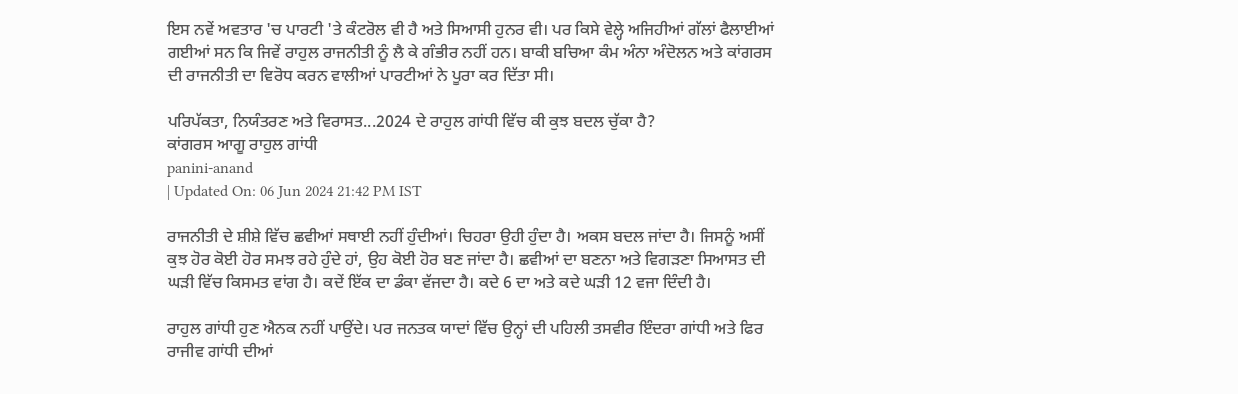ਇਸ ਨਵੇਂ ਅਵਤਾਰ 'ਚ ਪਾਰਟੀ 'ਤੇ ਕੰਟਰੋਲ ਵੀ ਹੈ ਅਤੇ ਸਿਆਸੀ ਹੁਨਰ ਵੀ। ਪਰ ਕਿਸੇ ਵੇਲ੍ਹੇ ਅਜਿਹੀਆਂ ਗੱਲਾਂ ਫੈਲਾਈਆਂ ਗਈਆਂ ਸਨ ਕਿ ਜਿਵੇਂ ਰਾਹੁਲ ਰਾਜਨੀਤੀ ਨੂੰ ਲੈ ਕੇ ਗੰਭੀਰ ਨਹੀਂ ਹਨ। ਬਾਕੀ ਬਚਿਆ ਕੰਮ ਅੰਨਾ ਅੰਦੋਲਨ ਅਤੇ ਕਾਂਗਰਸ ਦੀ ਰਾਜਨੀਤੀ ਦਾ ਵਿਰੋਧ ਕਰਨ ਵਾਲੀਆਂ ਪਾਰਟੀਆਂ ਨੇ ਪੂਰਾ ਕਰ ਦਿੱਤਾ ਸੀ।

ਪਰਿਪੱਕਤਾ, ਨਿਯੰਤਰਣ ਅਤੇ ਵਿਰਾਸਤ...2024 ਦੇ ਰਾਹੁਲ ਗਾਂਧੀ ਵਿੱਚ ਕੀ ਕੁਝ ਬਦਲ ਚੁੱਕਾ ਹੈ?
ਕਾਂਗਰਸ ਆਗੂ ਰਾਹੁਲ ਗਾਂਧੀ
panini-anand
| Updated On: 06 Jun 2024 21:42 PM IST

ਰਾਜਨੀਤੀ ਦੇ ਸ਼ੀਸ਼ੇ ਵਿੱਚ ਛਵੀਆਂ ਸਥਾਈ ਨਹੀਂ ਹੁੰਦੀਆਂ। ਚਿਹਰਾ ਉਹੀ ਹੁੰਦਾ ਹੈ। ਅਕਸ ਬਦਲ ਜਾਂਦਾ ਹੈ। ਜਿਸਨੂੰ ਅਸੀਂ ਕੁਝ ਹੋਰ ਕੋਈ ਹੋਰ ਸਮਝ ਰਹੇ ਹੁੰਦੇ ਹਾਂ, ਉਹ ਕੋਈ ਹੋਰ ਬਣ ਜਾਂਦਾ ਹੈ। ਛਵੀਆਂ ਦਾ ਬਣਨਾ ਅਤੇ ਵਿਗੜਣਾ ਸਿਆਸਤ ਦੀ ਘੜੀ ਵਿੱਚ ਕਿਸਮਤ ਵਾਂਗ ਹੈ। ਕਦੇਂ ਇੱਕ ਦਾ ਡੰਕਾ ਵੱਜਦਾ ਹੈ। ਕਦੇ 6 ਦਾ ਅਤੇ ਕਦੇ ਘੜੀ 12 ਵਜਾ ਦਿੰਦੀ ਹੈ।

ਰਾਹੁਲ ਗਾਂਧੀ ਹੁਣ ਐਨਕ ਨਹੀਂ ਪਾਉਂਦੇ। ਪਰ ਜਨਤਕ ਯਾਦਾਂ ਵਿੱਚ ਉਨ੍ਹਾਂ ਦੀ ਪਹਿਲੀ ਤਸਵੀਰ ਇੰਦਰਾ ਗਾਂਧੀ ਅਤੇ ਫਿਰ ਰਾਜੀਵ ਗਾਂਧੀ ਦੀਆਂ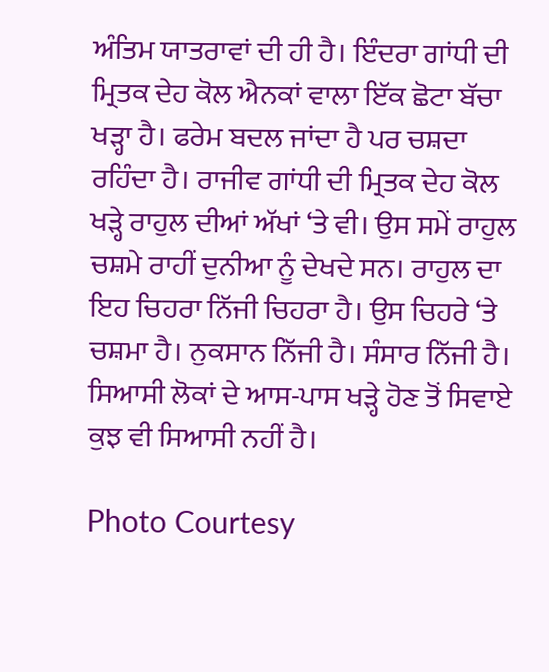ਅੰਤਿਮ ਯਾਤਰਾਵਾਂ ਦੀ ਹੀ ਹੈ। ਇੰਦਰਾ ਗਾਂਧੀ ਦੀ ਮ੍ਰਿਤਕ ਦੇਹ ਕੋਲ ਐਨਕਾਂ ਵਾਲਾ ਇੱਕ ਛੋਟਾ ਬੱਚਾ ਖੜ੍ਹਾ ਹੈ। ਫਰੇਮ ਬਦਲ ਜਾਂਦਾ ਹੈ ਪਰ ਚਸ਼ਦਾ ਰਹਿੰਦਾ ਹੈ। ਰਾਜੀਵ ਗਾਂਧੀ ਦੀ ਮ੍ਰਿਤਕ ਦੇਹ ਕੋਲ ਖੜ੍ਹੇ ਰਾਹੁਲ ਦੀਆਂ ਅੱਖਾਂ ‘ਤੇ ਵੀ। ਉਸ ਸਮੇਂ ਰਾਹੁਲ ਚਸ਼ਮੇ ਰਾਹੀਂ ਦੁਨੀਆ ਨੂੰ ਦੇਖਦੇ ਸਨ। ਰਾਹੁਲ ਦਾ ਇਹ ਚਿਹਰਾ ਨਿੱਜੀ ਚਿਹਰਾ ਹੈ। ਉਸ ਚਿਹਰੇ ‘ਤੇ ਚਸ਼ਮਾ ਹੈ। ਨੁਕਸਾਨ ਨਿੱਜੀ ਹੈ। ਸੰਸਾਰ ਨਿੱਜੀ ਹੈ। ਸਿਆਸੀ ਲੋਕਾਂ ਦੇ ਆਸ-ਪਾਸ ਖੜ੍ਹੇ ਹੋਣ ਤੋਂ ਸਿਵਾਏ ਕੁਝ ਵੀ ਸਿਆਸੀ ਨਹੀਂ ਹੈ।

Photo Courtesy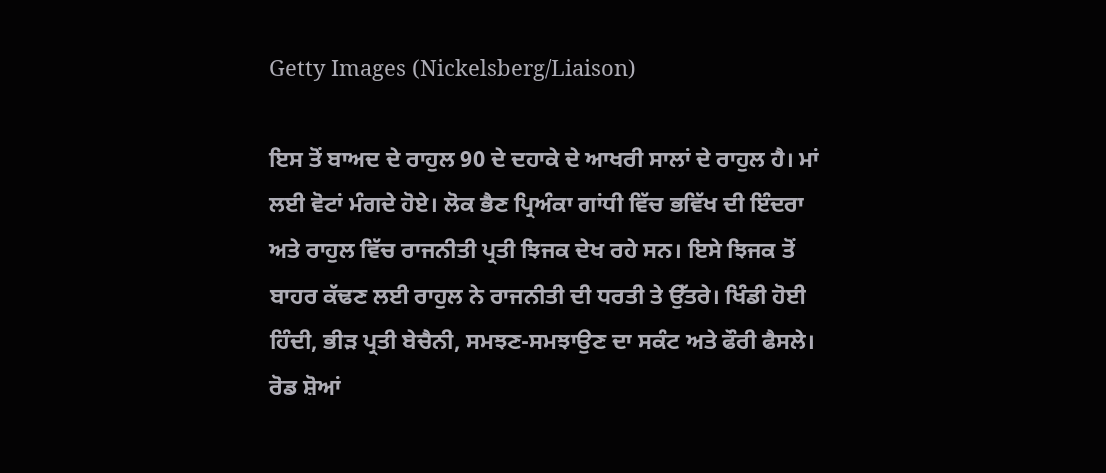Getty Images (Nickelsberg/Liaison)

ਇਸ ਤੋਂ ਬਾਅਦ ਦੇ ਰਾਹੁਲ 90 ਦੇ ਦਹਾਕੇ ਦੇ ਆਖਰੀ ਸਾਲਾਂ ਦੇ ਰਾਹੁਲ ਹੈ। ਮਾਂ ਲਈ ਵੋਟਾਂ ਮੰਗਦੇ ਹੋਏ। ਲੋਕ ਭੈਣ ਪ੍ਰਿਅੰਕਾ ਗਾਂਧੀ ਵਿੱਚ ਭਵਿੱਖ ਦੀ ਇੰਦਰਾ ਅਤੇ ਰਾਹੁਲ ਵਿੱਚ ਰਾਜਨੀਤੀ ਪ੍ਰਤੀ ਝਿਜਕ ਦੇਖ ਰਹੇ ਸਨ। ਇਸੇ ਝਿਜਕ ਤੋਂ ਬਾਹਰ ਕੱਢਣ ਲਈ ਰਾਹੁਲ ਨੇ ਰਾਜਨੀਤੀ ਦੀ ਧਰਤੀ ਤੇ ਉੱਤਰੇ। ਖਿੰਡੀ ਹੋਈ ਹਿੰਦੀ, ਭੀੜ ਪ੍ਰਤੀ ਬੇਚੈਨੀ, ਸਮਝਣ-ਸਮਝਾਉਣ ਦਾ ਸਕੰਟ ਅਤੇ ਫੌਰੀ ਫੈਸਲੇ। ਰੋਡ ਸ਼ੋਆਂ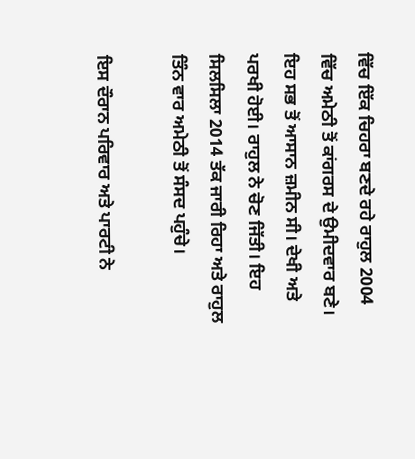ਵਿੱਚ ਇੱਕ ਚਿਹਰਾ ਬਣਦੇ ਰਹੇ ਰਾਹੁਲ 2004 ਵਿੱਚ ਅਮੇਠੀ ਤੋਂ ਕਾਂਗਰਸ ਦੇ ਉਮੀਦਵਾਰ ਬਣੇ। ਇਹ ਸਭ ਤੋਂ ਆਸਾਨ ਜ਼ਮੀਨ ਸੀ। ਦੇਖੀ ਅਤੇ ਪਰਖੀ ਹੋਈ। ਰਾਹੁਲ ਨੇ ਚੋਣ ਜਿੱਤੀ। ਇਹ ਸਿਲਸਿਲਾ 2014 ਤੱਕ ਜਾਰੀ ਰਿਹਾ ਅਤੇ ਰਾਹੁਲ ਤਿੰਨ ਵਾਰ ਅਮੇਠੀ ਤੋਂ ਸੰਸਦ ਪਹੁੰਚੇ।

ਇਸ ਦੌਰਾਨ ਪਰਿਵਾਰ ਅਤੇ ਪਾਰਟੀ ਨੇ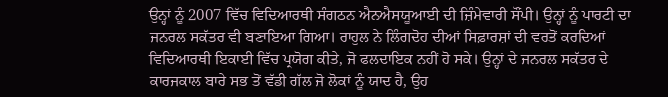ਉਨ੍ਹਾਂ ਨੂੰ 2007 ਵਿੱਚ ਵਿਦਿਆਰਥੀ ਸੰਗਠਨ ਐਨਐਸਯੂਆਈ ਦੀ ਜ਼ਿੰਮੇਵਾਰੀ ਸੌਂਪੀ। ਉਨ੍ਹਾਂ ਨੂੰ ਪਾਰਟੀ ਦਾ ਜਨਰਲ ਸਕੱਤਰ ਵੀ ਬਣਾਇਆ ਗਿਆ। ਰਾਹੁਲ ਨੇ ਲਿੰਗਦੋਹ ਦੀਆਂ ਸਿਫ਼ਾਰਸ਼ਾਂ ਦੀ ਵਰਤੋਂ ਕਰਦਿਆਂ ਵਿਦਿਆਰਥੀ ਇਕਾਈ ਵਿੱਚ ਪ੍ਰਯੋਗ ਕੀਤੇ, ਜੋ ਫਲਦਾਇਕ ਨਹੀਂ ਹੋ ਸਕੇ। ਉਨ੍ਹਾਂ ਦੇ ਜਨਰਲ ਸਕੱਤਰ ਦੇ ਕਾਰਜਕਾਲ ਬਾਰੇ ਸਭ ਤੋਂ ਵੱਡੀ ਗੱਲ ਜੋ ਲੋਕਾਂ ਨੂੰ ਯਾਦ ਹੈ, ਉਹ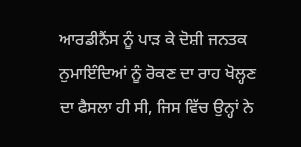ਆਰਡੀਨੈਂਸ ਨੂੰ ਪਾੜ ਕੇ ਦੋਸ਼ੀ ਜਨਤਕ ਨੁਮਾਇੰਦਿਆਂ ਨੂੰ ਰੋਕਣ ਦਾ ਰਾਹ ਖੋਲ੍ਹਣ ਦਾ ਫੈਸਲਾ ਹੀ ਸੀ, ਜਿਸ ਵਿੱਚ ਉਨ੍ਹਾਂ ਨੇ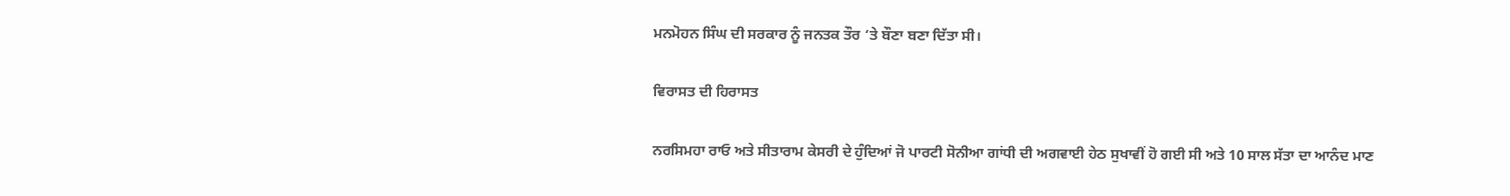ਮਨਮੋਹਨ ਸਿੰਘ ਦੀ ਸਰਕਾਰ ਨੂੰ ਜਨਤਕ ਤੌਰ ‘ਤੇ ਬੌਣਾ ਬਣਾ ਦਿੱਤਾ ਸੀ।

ਵਿਰਾਸਤ ਦੀ ਹਿਰਾਸਤ

ਨਰਸਿਮਹਾ ਰਾਓ ਅਤੇ ਸੀਤਾਰਾਮ ਕੇਸਰੀ ਦੇ ਹੁੰਦਿਆਂ ਜੋ ਪਾਰਟੀ ਸੋਨੀਆ ਗਾਂਧੀ ਦੀ ਅਗਵਾਈ ਹੇਠ ਸੁਖਾਵੀਂ ਹੋ ਗਈ ਸੀ ਅਤੇ 10 ਸਾਲ ਸੱਤਾ ਦਾ ਆਨੰਦ ਮਾਣ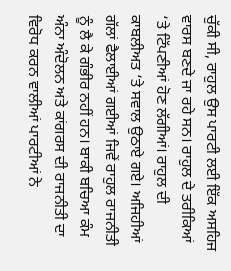ਚੁੱਕੀ ਸੀ, ਰਾਹੁਲ ਉਸ ਪਾਰਟੀ ਲਈ ਇੱਕ ਅਸਹਿਜ ਵਾਰਸ ਬਣਦੇ ਜਾ ਰਹੇ ਸਨ। ਰਾਹੁਲ ਦੇ ਤਰੀਕਿਆਂ ‘ਤੇ ਟਿੱਪਣੀਆਂ ਹੋਣ ਲੱਗੀਆਂ। ਰਾਹੁਲ ਦੀ ਕਾਬਲੀਅਤ ‘ਤੇ ਸਵਾਲ ਉਠਾਏ ਗਏ। ਅਜਿਹੀਆਂ ਗੱਲਾਂ ਫੈਲਾਈਆਂ ਗਈਆਂ ਜਿਵੇਂ ਰਾਹੁਲ ਰਾਜਨੀਤੀ ਨੂੰ ਲੈ ਕੇ ਗੰਭੀਰ ਨਹੀਂ ਹਨ। ਬਾਕੀ ਬਚਿਆ ਕੰਮ ਅੰਨਾ ਅੰਦੋਲਨ ਅਤੇ ਕਾਂਗਰਸ ਦੀ ਰਾਜਨੀਤੀ ਦਾ ਵਿਰੋਧ ਕਰਨ ਵਾਲੀਆਂ ਪਾਰਟੀਆਂ ਨੇ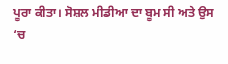ਪੂਰਾ ਕੀਤਾ। ਸੋਸ਼ਲ ਮੀਡੀਆ ਦਾ ਬੂਮ ਸੀ ਅਤੇ ਉਸ ‘ਚ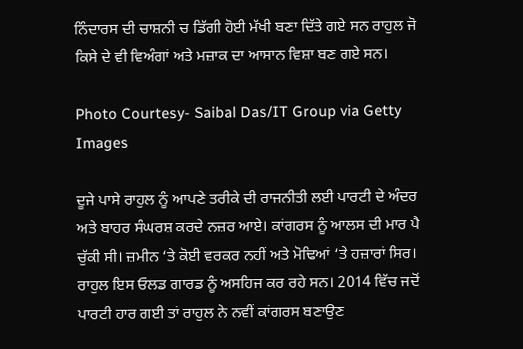ਨਿੰਦਾਰਸ ਦੀ ਚਾਸ਼ਨੀ ਚ ਡਿੱਗੀ ਹੋਈ ਮੱਖੀ ਬਣਾ ਦਿੱਤੇ ਗਏ ਸਨ ਰਾਹੁਲ ਜੋ ਕਿਸੇ ਦੇ ਵੀ ਵਿਅੰਗਾਂ ਅਤੇ ਮਜ਼ਾਕ ਦਾ ਆਸਾਨ ਵਿਸ਼ਾ ਬਣ ਗਏ ਸਨ।

Photo Courtesy- Saibal Das/IT Group via Getty Images

ਦੂਜੇ ਪਾਸੇ ਰਾਹੁਲ ਨੂੰ ਆਪਣੇ ਤਰੀਕੇ ਦੀ ਰਾਜਨੀਤੀ ਲਈ ਪਾਰਟੀ ਦੇ ਅੰਦਰ ਅਤੇ ਬਾਹਰ ਸੰਘਰਸ਼ ਕਰਦੇ ਨਜ਼ਰ ਆਏ। ਕਾਂਗਰਸ ਨੂੰ ਆਲਸ ਦੀ ਮਾਰ ਪੈ ਚੁੱਕੀ ਸੀ। ਜ਼ਮੀਨ ‘ਤੇ ਕੋਈ ਵਰਕਰ ਨਹੀਂ ਅਤੇ ਮੋਢਿਆਂ ‘ਤੇ ਹਜ਼ਾਰਾਂ ਸਿਰ। ਰਾਹੁਲ ਇਸ ਓਲਡ ਗਾਰਡ ਨੂੰ ਅਸਹਿਜ ਕਰ ਰਹੇ ਸਨ। 2014 ਵਿੱਚ ਜਦੋਂ ਪਾਰਟੀ ਹਾਰ ਗਈ ਤਾਂ ਰਾਹੁਲ ਨੇ ਨਵੀਂ ਕਾਂਗਰਸ ਬਣਾਉਣ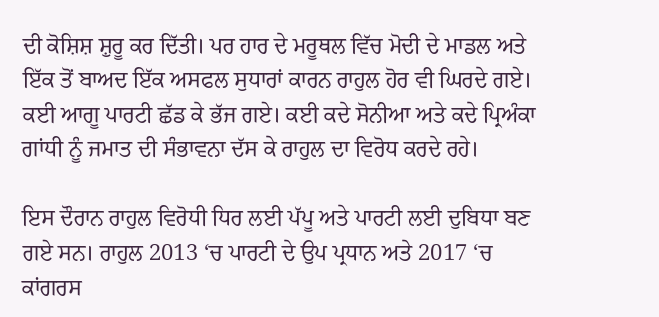ਦੀ ਕੋਸ਼ਿਸ਼ ਸ਼ੁਰੂ ਕਰ ਦਿੱਤੀ। ਪਰ ਹਾਰ ਦੇ ਮਰੂਥਲ ਵਿੱਚ ਮੋਦੀ ਦੇ ਮਾਡਲ ਅਤੇ ਇੱਕ ਤੋਂ ਬਾਅਦ ਇੱਕ ਅਸਫਲ ਸੁਧਾਰਾਂ ਕਾਰਨ ਰਾਹੁਲ ਹੋਰ ਵੀ ਘਿਰਦੇ ਗਏ। ਕਈ ਆਗੂ ਪਾਰਟੀ ਛੱਡ ਕੇ ਭੱਜ ਗਏ। ਕਈ ਕਦੇ ਸੋਨੀਆ ਅਤੇ ਕਦੇ ਪ੍ਰਿਅੰਕਾ ਗਾਂਧੀ ਨੂੰ ਜਮਾਤ ਦੀ ਸੰਭਾਵਨਾ ਦੱਸ ਕੇ ਰਾਹੁਲ ਦਾ ਵਿਰੋਧ ਕਰਦੇ ਰਹੇ।

ਇਸ ਦੌਰਾਨ ਰਾਹੁਲ ਵਿਰੋਧੀ ਧਿਰ ਲਈ ਪੱਪੂ ਅਤੇ ਪਾਰਟੀ ਲਈ ਦੁਬਿਧਾ ਬਣ ਗਏ ਸਨ। ਰਾਹੁਲ 2013 ‘ਚ ਪਾਰਟੀ ਦੇ ਉਪ ਪ੍ਰਧਾਨ ਅਤੇ 2017 ‘ਚ ਕਾਂਗਰਸ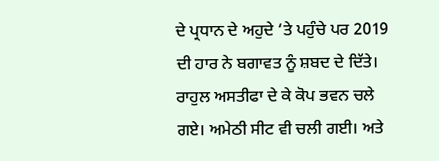ਦੇ ਪ੍ਰਧਾਨ ਦੇ ਅਹੁਦੇ ‘ਤੇ ਪਹੁੰਚੇ ਪਰ 2019 ਦੀ ਹਾਰ ਨੇ ਬਗਾਵਤ ਨੂੰ ਸ਼ਬਦ ਦੇ ਦਿੱਤੇ। ਰਾਹੁਲ ਅਸਤੀਫਾ ਦੇ ਕੇ ਕੋਪ ਭਵਨ ਚਲੇ ਗਏ। ਅਮੇਠੀ ਸੀਟ ਵੀ ਚਲੀ ਗਈ। ਅਤੇ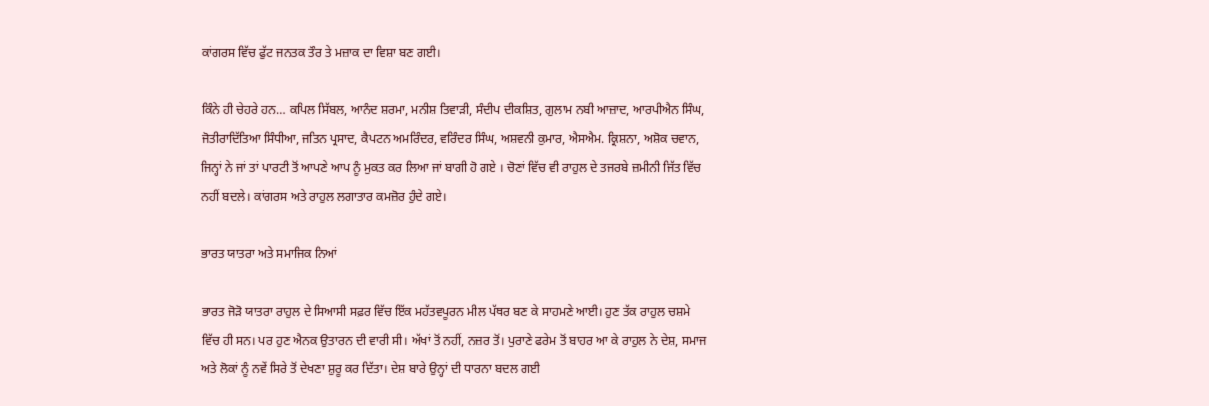ਕਾਂਗਰਸ ਵਿੱਚ ਫੁੱਟ ਜਨਤਕ ਤੌਰ ਤੇ ਮਜ਼ਾਕ ਦਾ ਵਿਸ਼ਾ ਬਣ ਗਈ।

ਕਿੰਨੇ ਹੀ ਚੇਹਰੇ ਹਨ… ਕਪਿਲ ਸਿੱਬਲ, ਆਨੰਦ ਸ਼ਰਮਾ, ਮਨੀਸ਼ ਤਿਵਾੜੀ, ਸੰਦੀਪ ਦੀਕਸ਼ਿਤ, ਗੁਲਾਮ ਨਬੀ ਆਜ਼ਾਦ, ਆਰਪੀਐਨ ਸਿੰਘ, ਜੋਤੀਰਾਦਿੱਤਿਆ ਸਿੰਧੀਆ, ਜਤਿਨ ਪ੍ਰਸਾਦ, ਕੈਪਟਨ ਅਮਰਿੰਦਰ, ਵਰਿੰਦਰ ਸਿੰਘ, ਅਸ਼ਵਨੀ ਕੁਮਾਰ, ਐਸਐਮ. ਕ੍ਰਿਸ਼ਨਾ, ਅਸ਼ੋਕ ਚਵਾਨ, ਜਿਨ੍ਹਾਂ ਨੇ ਜਾਂ ਤਾਂ ਪਾਰਟੀ ਤੋਂ ਆਪਣੇ ਆਪ ਨੂੰ ਮੁਕਤ ਕਰ ਲਿਆ ਜਾਂ ਬਾਗੀ ਹੋ ਗਏ । ਚੋਣਾਂ ਵਿੱਚ ਵੀ ਰਾਹੁਲ ਦੇ ਤਜਰਬੇ ਜ਼ਮੀਨੀ ਜਿੱਤ ਵਿੱਚ ਨਹੀਂ ਬਦਲੇ। ਕਾਂਗਰਸ ਅਤੇ ਰਾਹੁਲ ਲਗਾਤਾਰ ਕਮਜ਼ੋਰ ਹੁੰਦੇ ਗਏ।

ਭਾਰਤ ਯਾਤਰਾ ਅਤੇ ਸਮਾਜਿਕ ਨਿਆਂ

ਭਾਰਤ ਜੋੜੋ ਯਾਤਰਾ ਰਾਹੁਲ ਦੇ ਸਿਆਸੀ ਸਫ਼ਰ ਵਿੱਚ ਇੱਕ ਮਹੱਤਵਪੂਰਨ ਮੀਲ ਪੱਥਰ ਬਣ ਕੇ ਸਾਹਮਣੇ ਆਈ। ਹੁਣ ਤੱਕ ਰਾਹੁਲ ਚਸ਼ਮੇ ਵਿੱਚ ਹੀ ਸਨ। ਪਰ ਹੁਣ ਐਨਕ ਉਤਾਰਨ ਦੀ ਵਾਰੀ ਸੀ। ਅੱਖਾਂ ਤੋਂ ਨਹੀਂ, ਨਜ਼ਰ ਤੋਂ। ਪੁਰਾਣੇ ਫਰੇਮ ਤੋਂ ਬਾਹਰ ਆ ਕੇ ਰਾਹੁਲ ਨੇ ਦੇਸ਼, ਸਮਾਜ ਅਤੇ ਲੋਕਾਂ ਨੂੰ ਨਵੇਂ ਸਿਰੇ ਤੋਂ ਦੇਖਣਾ ਸ਼ੁਰੂ ਕਰ ਦਿੱਤਾ। ਦੇਸ਼ ਬਾਰੇ ਉਨ੍ਹਾਂ ਦੀ ਧਾਰਨਾ ਬਦਲ ਗਈ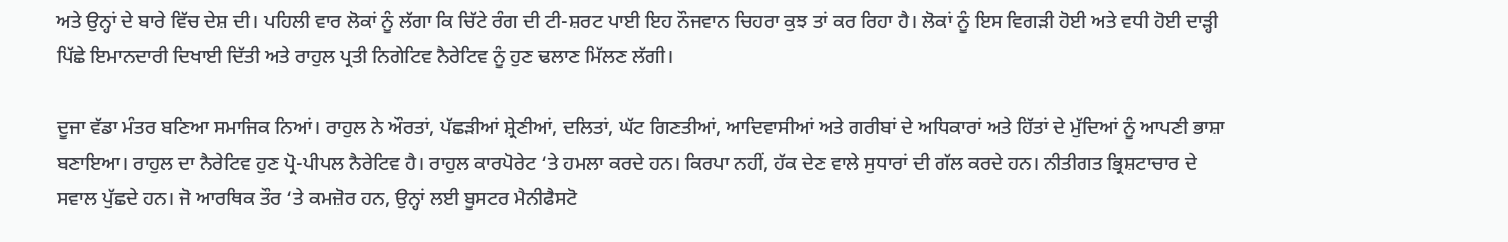ਅਤੇ ਉਨ੍ਹਾਂ ਦੇ ਬਾਰੇ ਵਿੱਚ ਦੇਸ਼ ਦੀ। ਪਹਿਲੀ ਵਾਰ ਲੋਕਾਂ ਨੂੰ ਲੱਗਾ ਕਿ ਚਿੱਟੇ ਰੰਗ ਦੀ ਟੀ-ਸ਼ਰਟ ਪਾਈ ਇਹ ਨੌਜਵਾਨ ਚਿਹਰਾ ਕੁਝ ਤਾਂ ਕਰ ਰਿਹਾ ਹੈ। ਲੋਕਾਂ ਨੂੰ ਇਸ ਵਿਗੜੀ ਹੋਈ ਅਤੇ ਵਧੀ ਹੋਈ ਦਾੜ੍ਹੀ ਪਿੱਛੇ ਇਮਾਨਦਾਰੀ ਦਿਖਾਈ ਦਿੱਤੀ ਅਤੇ ਰਾਹੁਲ ਪ੍ਰਤੀ ਨਿਗੇਟਿਵ ਨੈਰੇਟਿਵ ਨੂੰ ਹੁਣ ਢਲਾਣ ਮਿੱਲਣ ਲੱਗੀ।

ਦੂਜਾ ਵੱਡਾ ਮੰਤਰ ਬਣਿਆ ਸਮਾਜਿਕ ਨਿਆਂ। ਰਾਹੁਲ ਨੇ ਔਰਤਾਂ, ਪੱਛੜੀਆਂ ਸ਼੍ਰੇਣੀਆਂ, ਦਲਿਤਾਂ, ਘੱਟ ਗਿਣਤੀਆਂ, ਆਦਿਵਾਸੀਆਂ ਅਤੇ ਗਰੀਬਾਂ ਦੇ ਅਧਿਕਾਰਾਂ ਅਤੇ ਹਿੱਤਾਂ ਦੇ ਮੁੱਦਿਆਂ ਨੂੰ ਆਪਣੀ ਭਾਸ਼ਾ ਬਣਾਇਆ। ਰਾਹੁਲ ਦਾ ਨੈਰੇਟਿਵ ਹੁਣ ਪ੍ਰੋ-ਪੀਪਲ ਨੈਰੇਟਿਵ ਹੈ। ਰਾਹੁਲ ਕਾਰਪੋਰੇਟ ‘ਤੇ ਹਮਲਾ ਕਰਦੇ ਹਨ। ਕਿਰਪਾ ਨਹੀਂ, ਹੱਕ ਦੇਣ ਵਾਲੇ ਸੁਧਾਰਾਂ ਦੀ ਗੱਲ ਕਰਦੇ ਹਨ। ਨੀਤੀਗਤ ਭ੍ਰਿਸ਼ਟਾਚਾਰ ਦੇ ਸਵਾਲ ਪੁੱਛਦੇ ਹਨ। ਜੋ ਆਰਥਿਕ ਤੌਰ ‘ਤੇ ਕਮਜ਼ੋਰ ਹਨ, ਉਨ੍ਹਾਂ ਲਈ ਬੂਸਟਰ ਮੈਨੀਫੈਸਟੋ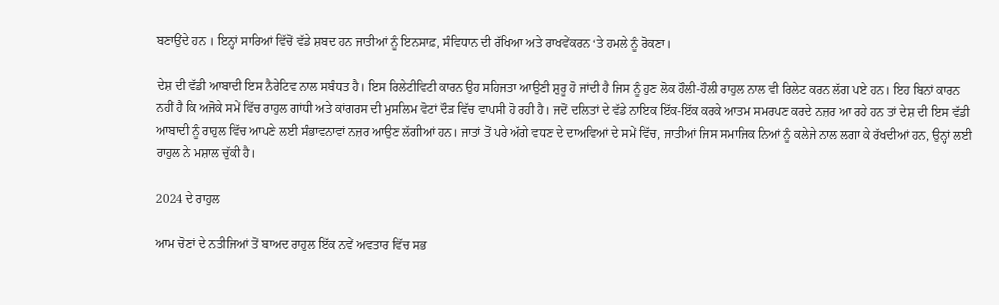ਬਣਾਉਂਦੇ ਹਨ । ਇਨ੍ਹਾਂ ਸਾਰਿਆਂ ਵਿੱਚੋਂ ਵੱਡੇ ਸ਼ਬਦ ਹਨ ਜਾਤੀਆਂ ਨੂੰ ਇਨਸਾਫ਼, ਸੰਵਿਧਾਨ ਦੀ ਰੱਖਿਆ ਅਤੇ ਰਾਖਵੇਂਕਰਨ ‘ਤੇ ਹਮਲੇ ਨੂੰ ਰੋਕਣਾ।

ਦੇਸ਼ ਦੀ ਵੱਡੀ ਆਬਾਦੀ ਇਸ ਨੈਰੇਟਿਵ ਨਾਲ ਸਬੰਧਤ ਹੈ। ਇਸ ਰਿਲੇਟੀਵਿਟੀ ਕਾਰਨ ਉਹ ਸਹਿਜਤਾ ਆਉਣੀ ਸ਼ੁਰੂ ਹੋ ਜਾਂਦੀ ਹੈ ਜਿਸ ਨੂੰ ਹੁਣ ਲੋਕ ਹੌਲੀ-ਹੌਲੀ ਰਾਹੁਲ ਨਾਲ ਵੀ ਰਿਲੇਟ ਕਰਨ ਲੱਗ ਪਏ ਹਨ। ਇਹ ਬਿਨਾਂ ਕਾਰਨ ਨਹੀਂ ਹੈ ਕਿ ਅਜੋਕੇ ਸਮੇਂ ਵਿੱਚ ਰਾਹੁਲ ਗਾਂਧੀ ਅਤੇ ਕਾਂਗਰਸ ਦੀ ਮੁਸਲਿਮ ਵੋਟਾਂ ਦੌੜ ਵਿੱਚ ਵਾਪਸੀ ਹੋ ਰਹੀ ਹੈ। ਜਦੋਂ ਦਲਿਤਾਂ ਦੇ ਵੱਡੇ ਨਾਇਕ ਇੱਕ-ਇੱਕ ਕਰਕੇ ਆਤਮ ਸਮਰਪਣ ਕਰਦੇ ਨਜ਼ਰ ਆ ਰਹੇ ਹਨ ਤਾਂ ਦੇਸ਼ ਦੀ ਇਸ ਵੱਡੀ ਆਬਾਦੀ ਨੂੰ ਰਾਹੁਲ ਵਿੱਚ ਆਪਣੇ ਲਈ ਸੰਭਾਵਨਾਵਾਂ ਨਜ਼ਰ ਆਉਣ ਲੱਗੀਆਂ ਹਨ। ਜਾਤਾਂ ਤੋਂ ਪਰੇ ਅੱਗੇ ਵਧਣ ਦੇ ਦਾਅਵਿਆਂ ਦੇ ਸਮੇਂ ਵਿੱਚ, ਜਾਤੀਆਂ ਜਿਸ ਸਮਾਜਿਕ ਨਿਆਂ ਨੂੰ ਕਲੇਜੇ ਨਾਲ ਲਗਾ ਕੇ ਰੱਖਦੀਆਂ ਹਨ, ਉਨ੍ਹਾਂ ਲਈ ਰਾਹੁਲ ਨੇ ਮਸ਼ਾਲ ਚੁੱਕੀ ਹੈ।

2024 ਦੇ ਰਾਹੁਲ

ਆਮ ਚੋਣਾਂ ਦੇ ਨਤੀਜਿਆਂ ਤੋਂ ਬਾਅਦ ਰਾਹੁਲ ਇੱਕ ਨਵੇਂ ਅਵਤਾਰ ਵਿੱਚ ਸਭ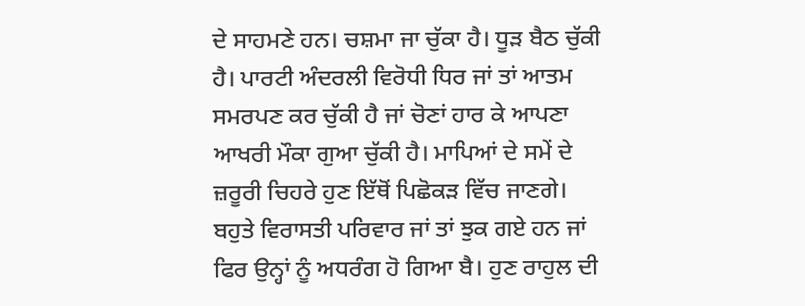ਦੇ ਸਾਹਮਣੇ ਹਨ। ਚਸ਼ਮਾ ਜਾ ਚੁੱਕਾ ਹੈ। ਧੂੜ ਬੈਠ ਚੁੱਕੀ ਹੈ। ਪਾਰਟੀ ਅੰਦਰਲੀ ਵਿਰੋਧੀ ਧਿਰ ਜਾਂ ਤਾਂ ਆਤਮ ਸਮਰਪਣ ਕਰ ਚੁੱਕੀ ਹੈ ਜਾਂ ਚੋਣਾਂ ਹਾਰ ਕੇ ਆਪਣਾ ਆਖਰੀ ਮੌਕਾ ਗੁਆ ਚੁੱਕੀ ਹੈ। ਮਾਪਿਆਂ ਦੇ ਸਮੇਂ ਦੇ ਜ਼ਰੂਰੀ ਚਿਹਰੇ ਹੁਣ ਇੱਥੋਂ ਪਿਛੋਕੜ ਵਿੱਚ ਜਾਣਗੇ। ਬਹੁਤੇ ਵਿਰਾਸਤੀ ਪਰਿਵਾਰ ਜਾਂ ਤਾਂ ਝੁਕ ਗਏ ਹਨ ਜਾਂ ਫਿਰ ਉਨ੍ਹਾਂ ਨੂੰ ਅਧਰੰਗ ਹੋ ਗਿਆ ਬੈ। ਹੁਣ ਰਾਹੁਲ ਦੀ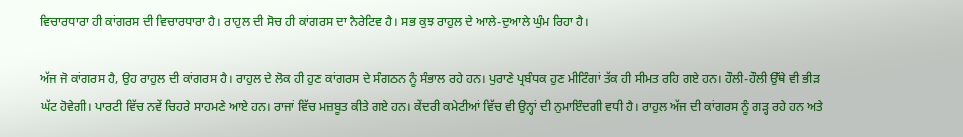ਵਿਚਾਰਧਾਰਾ ਹੀ ਕਾਂਗਰਸ ਦੀ ਵਿਚਾਰਧਾਰਾ ਹੈ। ਰਾਹੁਲ ਦੀ ਸੋਚ ਹੀ ਕਾਂਗਰਸ ਦਾ ਨੈਰੇਟਿਵ ਹੈ। ਸਭ ਕੁਝ ਰਾਹੁਲ ਦੇ ਆਲੇ-ਦੁਆਲੇ ਘੁੰਮ ਰਿਹਾ ਹੈ।

ਅੱਜ ਜੋ ਕਾਂਗਰਸ ਹੈ, ਉਹ ਰਾਹੁਲ ਦੀ ਕਾਂਗਰਸ ਹੈ। ਰਾਹੁਲ ਦੇ ਲੋਕ ਹੀ ਹੁਣ ਕਾਂਗਰਸ ਦੇ ਸੰਗਠਨ ਨੂੰ ਸੰਭਾਲ ਰਹੇ ਹਨ। ਪੁਰਾਣੇ ਪ੍ਰਬੰਧਕ ਹੁਣ ਮੀਟਿੰਗਾਂ ਤੱਕ ਹੀ ਸੀਮਤ ਰਹਿ ਗਏ ਹਨ। ਹੌਲੀ-ਹੌਲੀ ਉੱਥੇ ਵੀ ਭੀੜ ਘੱਟ ਹੋਵੇਗੀ। ਪਾਰਟੀ ਵਿੱਚ ਨਵੇਂ ਚਿਹਰੇ ਸਾਹਮਣੇ ਆਏ ਹਨ। ਰਾਜਾਂ ਵਿੱਚ ਮਜ਼ਬੂਤ ਕੀਤੇ ਗਏ ਹਨ। ਕੇਂਦਰੀ ਕਮੇਟੀਆਂ ਵਿੱਚ ਵੀ ਉਨ੍ਹਾਂ ਦੀ ਨੁਮਾਇੰਦਗੀ ਵਧੀ ਹੈ। ਰਾਹੁਲ ਅੱਜ ਦੀ ਕਾਂਗਰਸ ਨੂੰ ਗੜ੍ਹ ਰਹੇ ਹਨ ਅਤੇ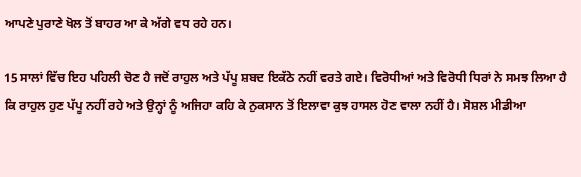ਆਪਣੇ ਪੁਰਾਣੇ ਖੋਲ ਤੋਂ ਬਾਹਰ ਆ ਕੇ ਅੱਗੇ ਵਧ ਰਹੇ ਹਨ।

15 ਸਾਲਾਂ ਵਿੱਚ ਇਹ ਪਹਿਲੀ ਚੋਣ ਹੈ ਜਦੋਂ ਰਾਹੁਲ ਅਤੇ ਪੱਪੂ ਸ਼ਬਦ ਇਕੱਠੇ ਨਹੀਂ ਵਰਤੇ ਗਏ। ਵਿਰੋਧੀਆਂ ਅਤੇ ਵਿਰੋਧੀ ਧਿਰਾਂ ਨੇ ਸਮਝ ਲਿਆ ਹੈ ਕਿ ਰਾਹੁਲ ਹੁਣ ਪੱਪੂ ਨਹੀਂ ਰਹੇ ਅਤੇ ਉਨ੍ਹਾਂ ਨੂੰ ਅਜਿਹਾ ਕਹਿ ਕੇ ਨੁਕਸਾਨ ਤੋਂ ਇਲਾਵਾ ਕੁਝ ਹਾਸਲ ਹੋਣ ਵਾਲਾ ਨਹੀਂ ਹੈ। ਸੋਸ਼ਲ ਮੀਡੀਆ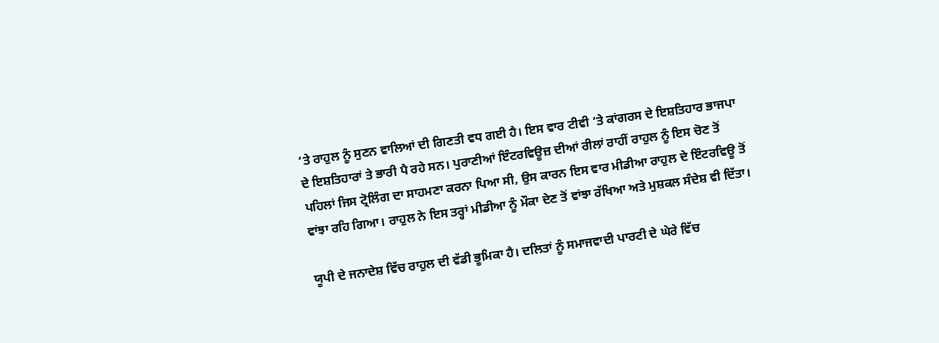‘ਤੇ ਰਾਹੁਲ ਨੂੰ ਸੁਣਨ ਵਾਲਿਆਂ ਦੀ ਗਿਣਤੀ ਵਧ ਗਈ ਹੈ। ਇਸ ਵਾਰ ਟੀਵੀ ‘ਤੇ ਕਾਂਗਰਸ ਦੇ ਇਸ਼ਤਿਹਾਰ ਭਾਜਪਾ ਦੇ ਇਸ਼ਤਿਹਾਰਾਂ ਤੇ ਭਾਰੀ ਪੈ ਰਹੇ ਸਨ। ਪੁਰਾਣੀਆਂ ਇੰਟਰਵਿਊਜ਼ ਦੀਆਂ ਰੀਲਾਂ ਰਾਹੀਂ ਰਾਹੁਲ ਨੂੰ ਇਸ ਚੋਣ ਤੋਂ ਪਹਿਲਾਂ ਜਿਸ ਟ੍ਰੋਲਿੰਗ ਦਾ ਸਾਹਮਣਾ ਕਰਨਾ ਪਿਆ ਸੀ, ਉਸ ਕਾਰਨ ਇਸ ਵਾਰ ਮੀਡੀਆ ਰਾਹੁਲ ਦੇ ਇੰਟਰਵਿਊ ਤੋਂ ਵਾਂਝਾ ਰਹਿ ਗਿਆ। ਰਾਹੁਲ ਨੇ ਇਸ ਤਰ੍ਹਾਂ ਮੀਡੀਆ ਨੂੰ ਮੌਕਾ ਦੇਣ ਤੋਂ ਵਾਂਝਾ ਰੱਖਿਆ ਅਤੇ ਮੁਸ਼ਕਲ ਸੰਦੇਸ਼ ਵੀ ਦਿੱਤਾ।

ਯੂਪੀ ਦੇ ਜਨਾਦੇਸ਼ ਵਿੱਚ ਰਾਹੁਲ ਦੀ ਵੱਡੀ ਭੂਮਿਕਾ ਹੈ। ਦਲਿਤਾਂ ਨੂੰ ਸਮਾਜਵਾਦੀ ਪਾਰਟੀ ਦੇ ਘੇਰੇ ਵਿੱਚ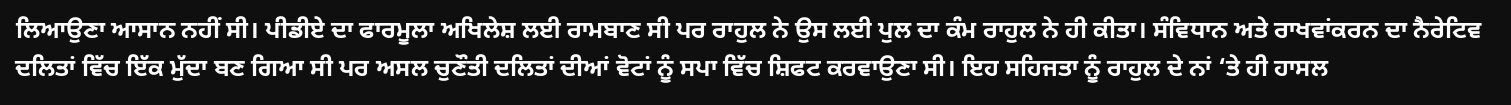ਲਿਆਉਣਾ ਆਸਾਨ ਨਹੀਂ ਸੀ। ਪੀਡੀਏ ਦਾ ਫਾਰਮੂਲਾ ਅਖਿਲੇਸ਼ ਲਈ ਰਾਮਬਾਣ ਸੀ ਪਰ ਰਾਹੁਲ ਨੇ ਉਸ ਲਈ ਪੁਲ ਦਾ ਕੰਮ ਰਾਹੁਲ ਨੇ ਹੀ ਕੀਤਾ। ਸੰਵਿਧਾਨ ਅਤੇ ਰਾਖਵਾਂਕਰਨ ਦਾ ਨੈਰੇਟਿਵ ਦਲਿਤਾਂ ਵਿੱਚ ਇੱਕ ਮੁੱਦਾ ਬਣ ਗਿਆ ਸੀ ਪਰ ਅਸਲ ਚੁਣੌਤੀ ਦਲਿਤਾਂ ਦੀਆਂ ਵੋਟਾਂ ਨੂੰ ਸਪਾ ਵਿੱਚ ਸ਼ਿਫਟ ਕਰਵਾਉਣਾ ਸੀ। ਇਹ ਸਹਿਜਤਾ ਨੂੰ ਰਾਹੁਲ ਦੇ ਨਾਂ ‘ਤੇ ਹੀ ਹਾਸਲ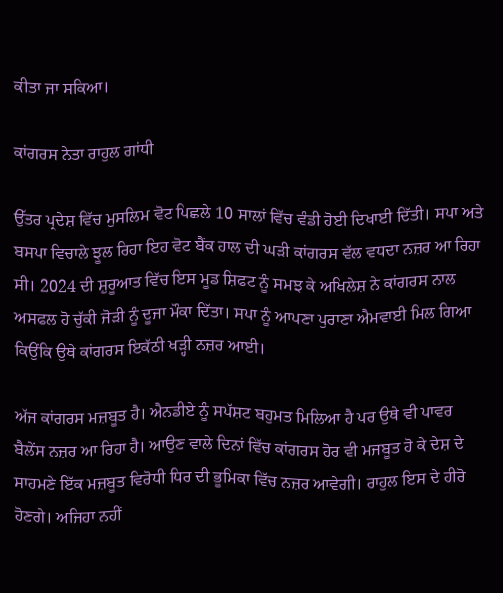ਕੀਤਾ ਜਾ ਸਕਿਆ।

ਕਾਂਗਰਸ ਨੇਤਾ ਰਾਹੁਲ ਗਾਂਧੀ

ਉੱਤਰ ਪ੍ਰਦੇਸ਼ ਵਿੱਚ ਮੁਸਲਿਮ ਵੋਟ ਪਿਛਲੇ 10 ਸਾਲਾਂ ਵਿੱਚ ਵੰਡੀ ਹੋਈ ਦਿਖਾਈ ਦਿੱਤੀ। ਸਪਾ ਅਤੇ ਬਸਪਾ ਵਿਚਾਲੇ ਝੂਲ ਰਿਹਾ ਇਹ ਵੋਟ ਬੈਂਕ ਹਾਲ ਦੀ ਘੜੀ ਕਾਂਗਰਸ ਵੱਲ ਵਧਦਾ ਨਜ਼ਰ ਆ ਰਿਹਾ ਸੀ। 2024 ਦੀ ਸ਼ੁਰੂਆਤ ਵਿੱਚ ਇਸ ਮੂਡ ਸ਼ਿਫਟ ਨੂੰ ਸਮਝ ਕੇ ਅਖਿਲੇਸ਼ ਨੇ ਕਾਂਗਰਸ ਨਾਲ ਅਸਫਲ ਹੋ ਚੁੱਕੀ ਜੋੜੀ ਨੂੰ ਦੂਜਾ ਮੌਕਾ ਦਿੱਤਾ। ਸਪਾ ਨੂੰ ਆਪਣਾ ਪੁਰਾਣਾ ਐਮਵਾਈ ਮਿਲ ਗਿਆ ਕਿਉਂਕਿ ਉਥੇ ਕਾਂਗਰਸ ਇਕੱਠੀ ਖੜ੍ਹੀ ਨਜ਼ਰ ਆਈ।

ਅੱਜ ਕਾਂਗਰਸ ਮਜ਼ਬੂਤ ਹੈ। ਐਨਡੀਏ ਨੂੰ ਸਪੱਸ਼ਟ ਬਹੁਮਤ ਮਿਲਿਆ ਹੈ ਪਰ ਉਥੇ ਵੀ ਪਾਵਰ ਬੈਲੇਂਸ ਨਜ਼ਰ ਆ ਰਿਹਾ ਹੈ। ਆਉਣ ਵਾਲੇ ਦਿਨਾਂ ਵਿੱਚ ਕਾਂਗਰਸ ਹੋਰ ਵੀ ਮਜਬੂਤ ਹੋ ਕੇ ਦੇਸ਼ ਦੇ ਸਾਹਮਣੇ ਇੱਕ ਮਜ਼ਬੂਤ ਵਿਰੋਧੀ ਧਿਰ ਦੀ ਭੂਮਿਕਾ ਵਿੱਚ ਨਜ਼ਰ ਆਵੇਗੀ। ਰਾਹੁਲ ਇਸ ਦੇ ਹੀਰੋ ਹੋਣਗੇ। ਅਜਿਹਾ ਨਹੀਂ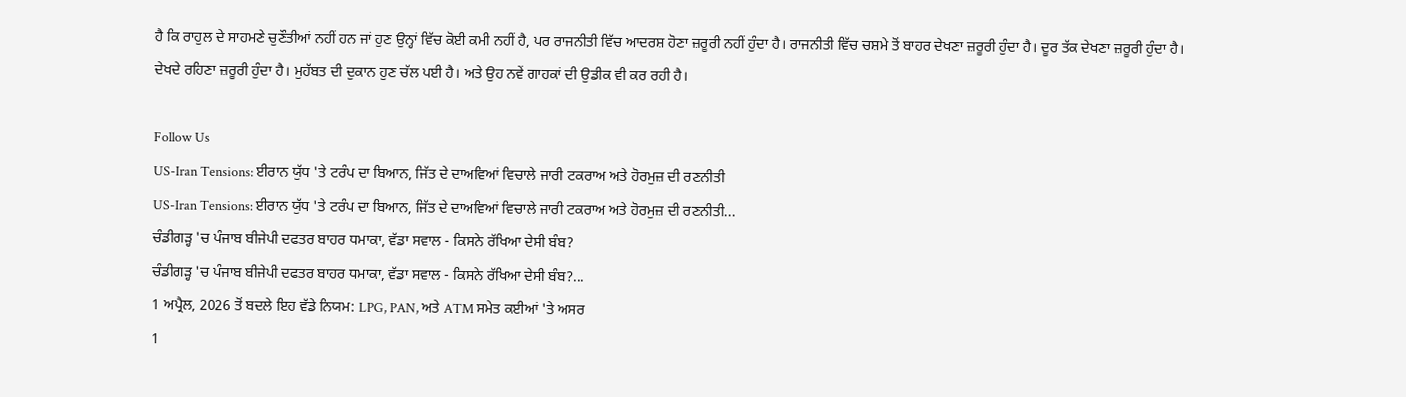ਹੈ ਕਿ ਰਾਹੁਲ ਦੇ ਸਾਹਮਣੇ ਚੁਣੌਤੀਆਂ ਨਹੀਂ ਹਨ ਜਾਂ ਹੁਣ ਉਨ੍ਹਾਂ ਵਿੱਚ ਕੋਈ ਕਮੀ ਨਹੀਂ ਹੈ, ਪਰ ਰਾਜਨੀਤੀ ਵਿੱਚ ਆਦਰਸ਼ ਹੋਣਾ ਜ਼ਰੂਰੀ ਨਹੀਂ ਹੁੰਦਾ ਹੈ। ਰਾਜਨੀਤੀ ਵਿੱਚ ਚਸ਼ਮੇ ਤੋਂ ਬਾਹਰ ਦੇਖਣਾ ਜ਼ਰੂਰੀ ਹੁੰਦਾ ਹੈ। ਦੂਰ ਤੱਕ ਦੇਖਣਾ ਜ਼ਰੂਰੀ ਹੁੰਦਾ ਹੈ। ਦੇਖਦੇ ਰਹਿਣਾ ਜ਼ਰੂਰੀ ਹੁੰਦਾ ਹੈ। ਮੁਹੱਬਤ ਦੀ ਦੁਕਾਨ ਹੁਣ ਚੱਲ ਪਈ ਹੈ। ਅਤੇ ਉਹ ਨਵੇਂ ਗਾਹਕਾਂ ਦੀ ਉਡੀਕ ਵੀ ਕਰ ਰਹੀ ਹੈ।

Follow Us
US-Iran Tensions: ਈਰਾਨ ਯੁੱਧ 'ਤੇ ਟਰੰਪ ਦਾ ਬਿਆਨ, ਜਿੱਤ ਦੇ ਦਾਅਵਿਆਂ ਵਿਚਾਲੇ ਜਾਰੀ ਟਕਰਾਅ ਅਤੇ ਹੋਰਮੁਜ਼ ਦੀ ਰਣਨੀਤੀ
US-Iran Tensions: ਈਰਾਨ ਯੁੱਧ 'ਤੇ ਟਰੰਪ ਦਾ ਬਿਆਨ, ਜਿੱਤ ਦੇ ਦਾਅਵਿਆਂ ਵਿਚਾਲੇ ਜਾਰੀ ਟਕਰਾਅ ਅਤੇ ਹੋਰਮੁਜ਼ ਦੀ ਰਣਨੀਤੀ...
ਚੰਡੀਗੜ੍ਹ 'ਚ ਪੰਜਾਬ ਬੀਜੇਪੀ ਦਫਤਰ ਬਾਹਰ ਧਮਾਕਾ, ਵੱਡਾ ਸਵਾਲ - ਕਿਸਨੇ ਰੱਖਿਆ ਦੇਸੀ ਬੰਬ?
ਚੰਡੀਗੜ੍ਹ 'ਚ ਪੰਜਾਬ ਬੀਜੇਪੀ ਦਫਤਰ ਬਾਹਰ ਧਮਾਕਾ, ਵੱਡਾ ਸਵਾਲ - ਕਿਸਨੇ ਰੱਖਿਆ ਦੇਸੀ ਬੰਬ?...
1 ਅਪ੍ਰੈਲ, 2026 ਤੋਂ ਬਦਲੇ ਇਹ ਵੱਡੇ ਨਿਯਮ: LPG, PAN, ਅਤੇ ATM ਸਮੇਤ ਕਈਆਂ 'ਤੇ ਅਸਰ
1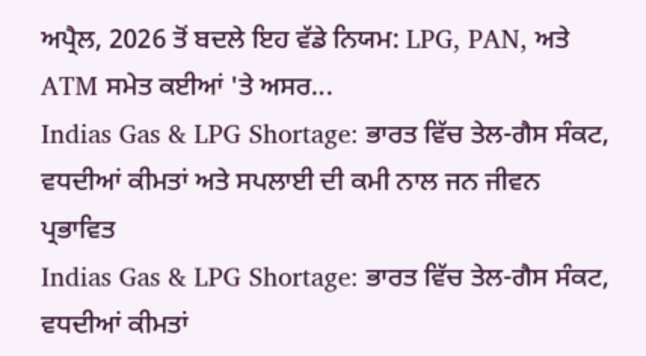ਅਪ੍ਰੈਲ, 2026 ਤੋਂ ਬਦਲੇ ਇਹ ਵੱਡੇ ਨਿਯਮ: LPG, PAN, ਅਤੇ ATM ਸਮੇਤ ਕਈਆਂ 'ਤੇ ਅਸਰ...
Indias Gas & LPG Shortage: ਭਾਰਤ ਵਿੱਚ ਤੇਲ-ਗੈਸ ਸੰਕਟ, ਵਧਦੀਆਂ ਕੀਮਤਾਂ ਅਤੇ ਸਪਲਾਈ ਦੀ ਕਮੀ ਨਾਲ ਜਨ ਜੀਵਨ ਪ੍ਰਭਾਵਿਤ
Indias Gas & LPG Shortage: ਭਾਰਤ ਵਿੱਚ ਤੇਲ-ਗੈਸ ਸੰਕਟ, ਵਧਦੀਆਂ ਕੀਮਤਾਂ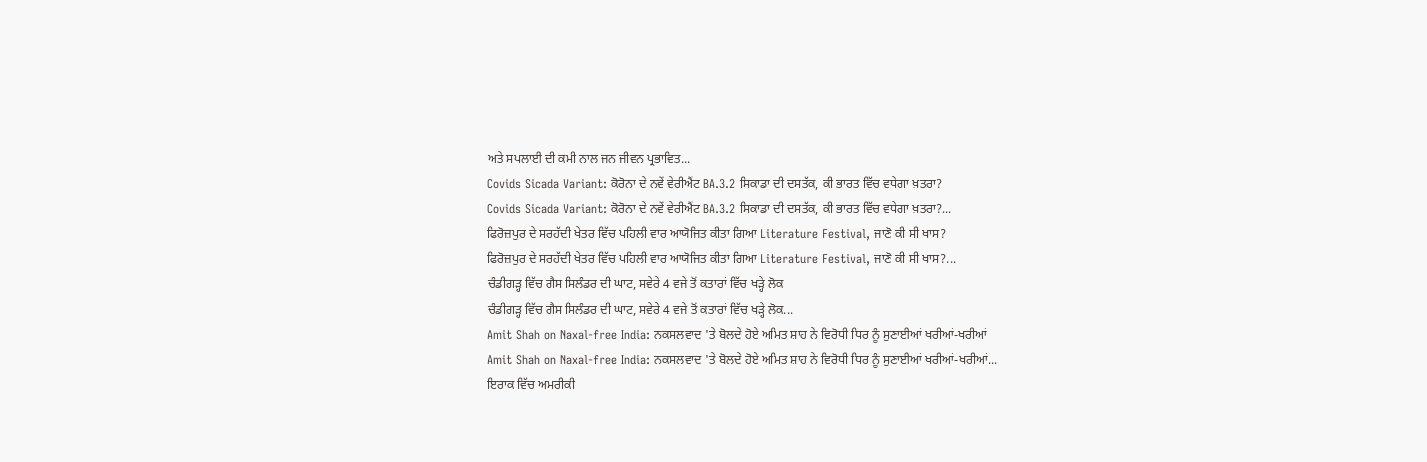ਅਤੇ ਸਪਲਾਈ ਦੀ ਕਮੀ ਨਾਲ ਜਨ ਜੀਵਨ ਪ੍ਰਭਾਵਿਤ...
Covids Sicada Variant: ਕੋਰੋਨਾ ਦੇ ਨਵੇਂ ਵੇਰੀਐਂਟ BA.3.2 ਸਿਕਾਡਾ ਦੀ ਦਸਤੱਕ, ਕੀ ਭਾਰਤ ਵਿੱਚ ਵਧੇਗਾ ਖ਼ਤਰਾ?
Covids Sicada Variant: ਕੋਰੋਨਾ ਦੇ ਨਵੇਂ ਵੇਰੀਐਂਟ BA.3.2 ਸਿਕਾਡਾ ਦੀ ਦਸਤੱਕ, ਕੀ ਭਾਰਤ ਵਿੱਚ ਵਧੇਗਾ ਖ਼ਤਰਾ?...
ਫਿਰੋਜ਼ਪੁਰ ਦੇ ਸਰਹੱਦੀ ਖੇਤਰ ਵਿੱਚ ਪਹਿਲੀ ਵਾਰ ਆਯੋਜਿਤ ਕੀਤਾ ਗਿਆ Literature Festival, ਜਾਣੋ ਕੀ ਸੀ ਖਾਸ?
ਫਿਰੋਜ਼ਪੁਰ ਦੇ ਸਰਹੱਦੀ ਖੇਤਰ ਵਿੱਚ ਪਹਿਲੀ ਵਾਰ ਆਯੋਜਿਤ ਕੀਤਾ ਗਿਆ Literature Festival, ਜਾਣੋ ਕੀ ਸੀ ਖਾਸ?...
ਚੰਡੀਗੜ੍ਹ ਵਿੱਚ ਗੈਸ ਸਿਲੰਡਰ ਦੀ ਘਾਟ, ਸਵੇਰੇ 4 ਵਜੇ ਤੋਂ ਕਤਾਰਾਂ ਵਿੱਚ ਖੜ੍ਹੇ ਲੋਕ
ਚੰਡੀਗੜ੍ਹ ਵਿੱਚ ਗੈਸ ਸਿਲੰਡਰ ਦੀ ਘਾਟ, ਸਵੇਰੇ 4 ਵਜੇ ਤੋਂ ਕਤਾਰਾਂ ਵਿੱਚ ਖੜ੍ਹੇ ਲੋਕ...
Amit Shah on Naxal-free India: ਨਕਸਲਵਾਦ 'ਤੇ ਬੋਲਦੇ ਹੋਏ ਅਮਿਤ ਸ਼ਾਹ ਨੇ ਵਿਰੋਧੀ ਧਿਰ ਨੂੰ ਸੁਣਾਈਆਂ ਖਰੀਆਂ-ਖਰੀਆਂ
Amit Shah on Naxal-free India: ਨਕਸਲਵਾਦ 'ਤੇ ਬੋਲਦੇ ਹੋਏ ਅਮਿਤ ਸ਼ਾਹ ਨੇ ਵਿਰੋਧੀ ਧਿਰ ਨੂੰ ਸੁਣਾਈਆਂ ਖਰੀਆਂ-ਖਰੀਆਂ...
ਇਰਾਕ ਵਿੱਚ ਅਮਰੀਕੀ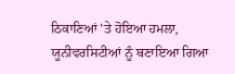ਠਿਕਾਣਿਆਂ 'ਤੇ ਹੋਇਆ ਹਮਲਾ, ਯੂਨੀਵਰਸਿਟੀਆਂ ਨੂੰ ਬਣਾਇਆ ਗਿਆ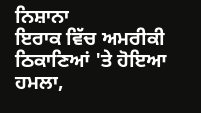ਨਿਸ਼ਾਨਾ
ਇਰਾਕ ਵਿੱਚ ਅਮਰੀਕੀ ਠਿਕਾਣਿਆਂ 'ਤੇ ਹੋਇਆ ਹਮਲਾ,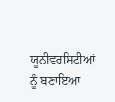ਯੂਨੀਵਰਸਿਟੀਆਂ ਨੂੰ ਬਣਾਇਆ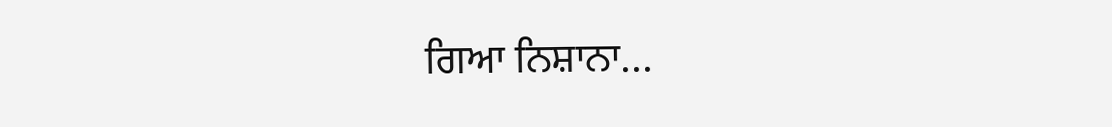ਗਿਆ ਨਿਸ਼ਾਨਾ...